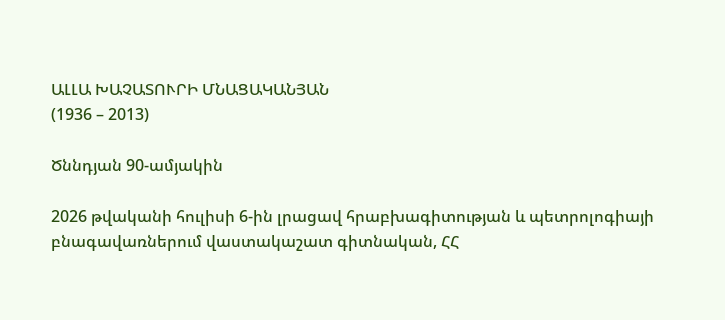ԱԼԼԱ ԽԱՉԱՏՈՒՐԻ ՄՆԱՑԱԿԱՆՅԱՆ
(1936 – 2013)

Ծննդյան 90-ամյակին

2026 թվականի հուլիսի 6-ին լրացավ հրաբխագիտության և պետրոլոգիայի բնագավառներում վաստակաշատ գիտնական, ՀՀ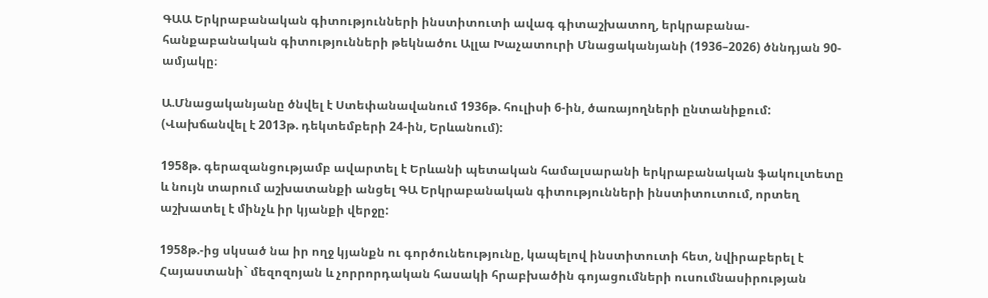ԳԱԱ Երկրաբանական գիտությունների ինստիտուտի ավագ գիտաշխատող, երկրաբանա-հանքաբանական գիտությունների թեկնածու Ալլա Խաչատուրի Մնացականյանի (1936–2026) ծննդյան 90-ամյակը։

Ա.Մնացականյանը ծնվել է Ստեփանավանում 1936թ. հուլիսի 6-ին, ծառայողների ընտանիքում: (Վախճանվել է 2013թ. դեկտեմբերի 24-ին, Երևանում):

1958թ. գերազանցությամբ ավարտել է Երևանի պետական համալսարանի երկրաբանական ֆակուլտետը և նույն տարում աշխատանքի անցել ԳԱ Երկրաբանական գիտությունների ինստիտուտում, որտեղ աշխատել է մինչև իր կյանքի վերջը:

1958թ.-ից սկսած նա իր ողջ կյանքն ու գործունեությունը, կապելով ինստիտուտի հետ, նվիրաբերել է Հայաստանի` մեզոզոյան և չորրորդական հասակի հրաբխածին գոյացումների ուսումնասիրության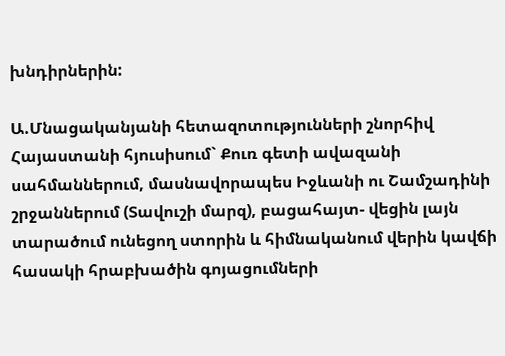խնդիրներին:

Ա.Մնացականյանի հետազոտությունների շնորհիվ Հայաստանի հյուսիսում` Քուռ գետի ավազանի սահմաններում, մասնավորապես Իջևանի ու Շամշադինի շրջաններում (Տավուշի մարզ), բացահայտ- վեցին լայն տարածում ունեցող ստորին և հիմնականում վերին կավճի հասակի հրաբխածին գոյացումների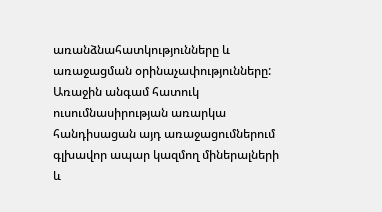առանձնահատկությունները և առաջացման օրինաչափությունները: Առաջին անգամ հատուկ ուսումնասիրության առարկա հանդիսացան այդ առաջացումներում գլխավոր ապար կազմող միներալների և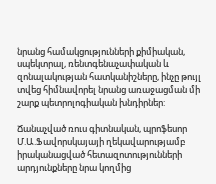նրանց համակցությունների քիմիական, սպեկտրալ, ռենտգենաչափական և զոնալակության հատկանիշները, ինչը թույլ տվեց հիմնավորել նրանց առաջացման մի շարք պետրոլոգիական խնդիրներ:

Ճանաչված ռուս գիտնական, պրոֆեսոր Մ.Ա.Ֆավորսկայայի ղեկավարությամբ իրականացված հետազոտությունների արդյունքները նրա կողմից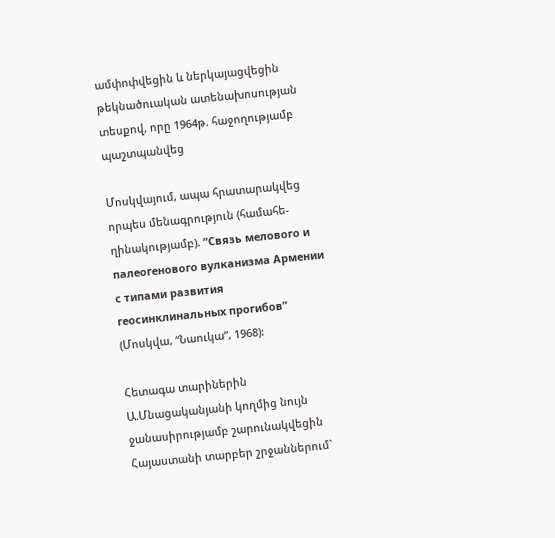ամփոփվեցին և ներկայացվեցին թեկնածուական ատենախոսության տեսքով, որը 1964թ. հաջողությամբ պաշտպանվեց

Մոսկվայում, ապա հրատարակվեց որպես մենագրություն (համահե- ղինակությամբ). “Связь мелового и палеогенового вулканизма Армении с типами развития геосинклинальных прогибов” (Մոսկվա, “Նաուկա”, 1968):

Հետագա տարիներին Ա.Մնացականյանի կողմից նույն ջանասիրությամբ շարունակվեցին Հայաստանի տարբեր շրջաններում`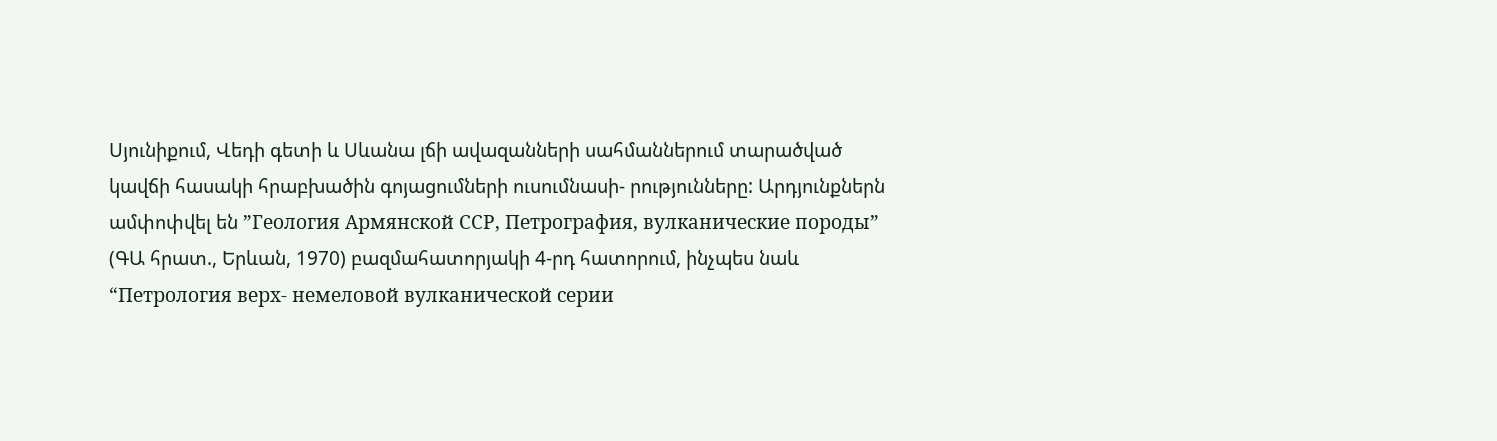Սյունիքում, Վեդի գետի և Սևանա լճի ավազանների սահմաններում տարածված կավճի հասակի հրաբխածին գոյացումների ուսումնասի- րությունները: Արդյունքներն ամփոփվել են ”Геология Армянской ССР, Петрография, вулканические породы” (ԳԱ հրատ., Երևան, 1970) բազմահատորյակի 4-րդ հատորում, ինչպես նաև “Петрология верх- немеловой вулканической серии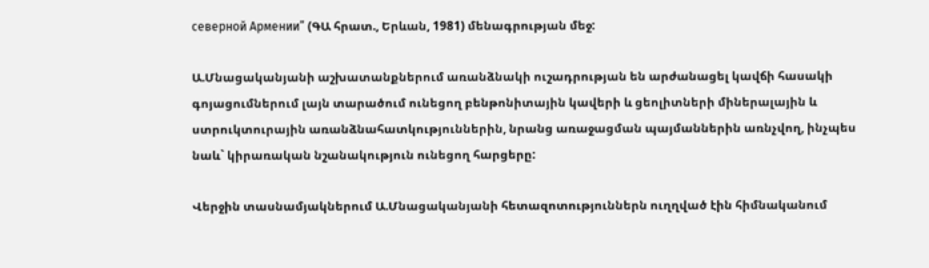северной Армении” (ԳԱ հրատ., Երևան, 1981) մենագրության մեջ:

Ա.Մնացականյանի աշխատանքներում առանձնակի ուշադրության են արժանացել կավճի հասակի գոյացումներում լայն տարածում ունեցող բենթոնիտային կավերի և ցեոլիտների միներալային և ստրուկտուրային առանձնահատկություններին, նրանց առաջացման պայմաններին առնչվող, ինչպես նաև` կիրառական նշանակություն ունեցող հարցերը:

Վերջին տասնամյակներում Ա.Մնացականյանի հետազոտություններն ուղղված էին հիմնականում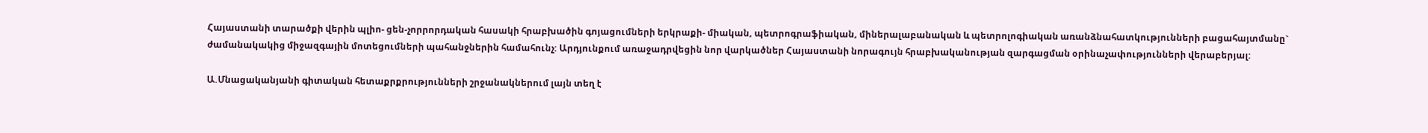Հայաստանի տարածքի վերին պլիո- ցեն-չորրորդական հասակի հրաբխածին գոյացումների երկրաքի- միական, պետրոգրաֆիական, միներալաբանական և պետրոլոգիական առանձնահատկությունների բացահայտմանը` ժամանակակից միջազգային մոտեցումների պահանջներին համահունչ: Արդյունքում առաջադրվեցին նոր վարկածներ Հայաստանի նորագույն հրաբխականության զարգացման օրինաչափությունների վերաբերյալ:

Ա.Մնացականյանի գիտական հետաքրքրությունների շրջանակներում լայն տեղ է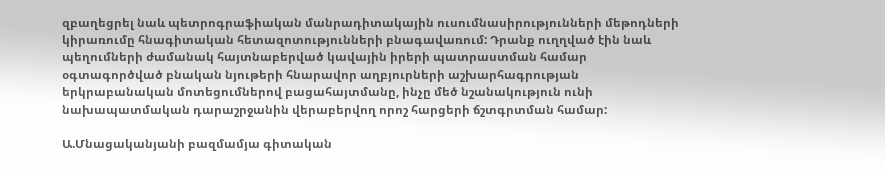զբաղեցրել նաև պետրոգրաֆիական մանրադիտակային ուսումնասիրությունների մեթոդների կիրառումը հնագիտական հետազոտությունների բնագավառում: Դրանք ուղղված էին նաև պեղումների ժամանակ հայտնաբերված կավային իրերի պատրաստման համար օգտագործված բնական նյութերի հնարավոր աղբյուրների աշխարհագրության երկրաբանական մոտեցումներով բացահայտմանը, ինչը մեծ նշանակություն ունի նախապատմական դարաշրջանին վերաբերվող որոշ հարցերի ճշտգրտման համար:

Ա.Մնացականյանի բազմամյա գիտական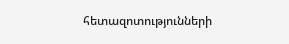հետազոտությունների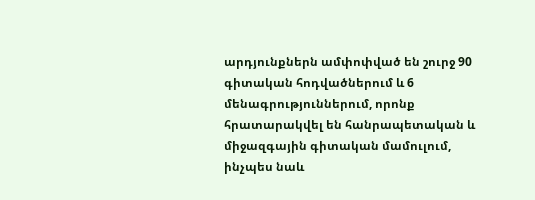արդյունքներն ամփոփված են շուրջ 90 գիտական հոդվածներում և 6 մենագրություններում, որոնք հրատարակվել են հանրապետական և միջազգային գիտական մամուլում, ինչպես նաև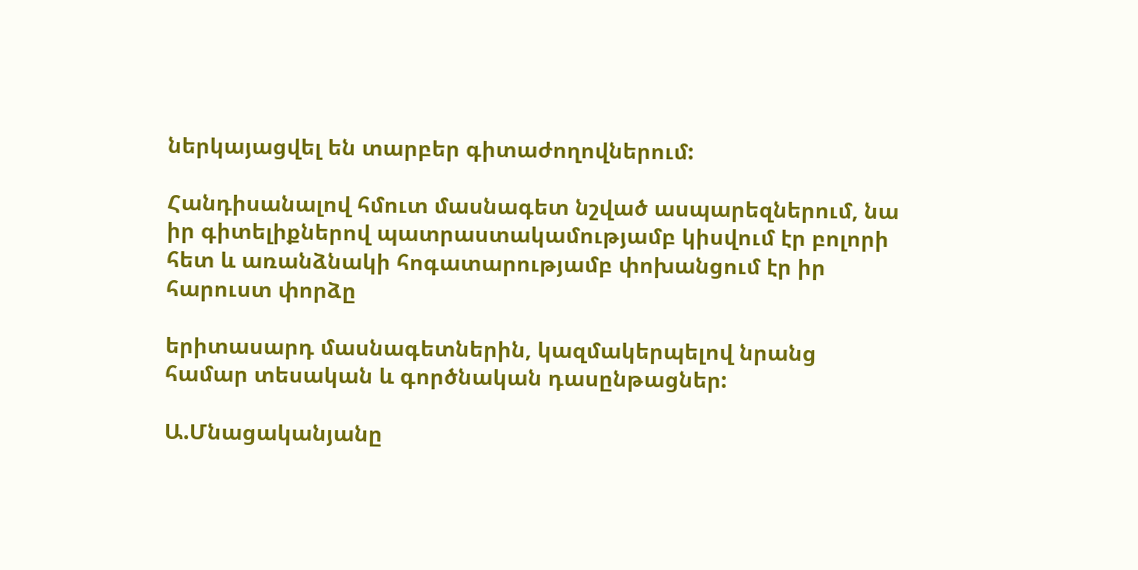ներկայացվել են տարբեր գիտաժողովներում:

Հանդիսանալով հմուտ մասնագետ նշված ասպարեզներում, նա իր գիտելիքներով պատրաստակամությամբ կիսվում էր բոլորի հետ և առանձնակի հոգատարությամբ փոխանցում էր իր հարուստ փորձը

երիտասարդ մասնագետներին, կազմակերպելով նրանց համար տեսական և գործնական դասընթացներ:

Ա.Մնացականյանը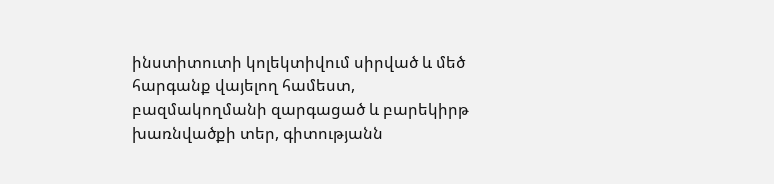ինստիտուտի կոլեկտիվում սիրված և մեծ հարգանք վայելող համեստ, բազմակողմանի զարգացած և բարեկիրթ խառնվածքի տեր, գիտությանն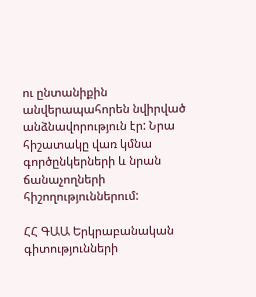ու ընտանիքին անվերապահորեն նվիրված անձնավորություն էր: Նրա հիշատակը վառ կմնա գործընկերների և նրան ճանաչողների հիշողություններում:

ՀՀ ԳԱԱ Երկրաբանական գիտությունների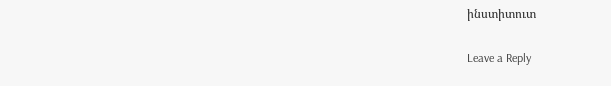ինստիտուտ

Leave a Reply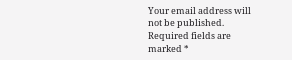Your email address will not be published. Required fields are marked *